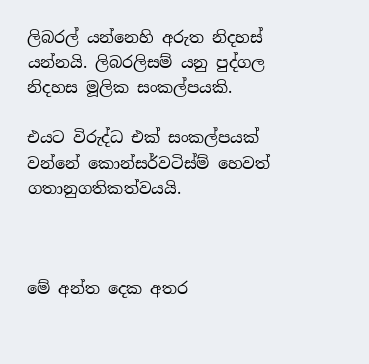ලිබරල් යන්නෙහි අරුත නිදහස් යන්නයි. ලිබරලිසම් යනු පුද්ගල නිදහස මූලික සංකල්පයකි.

එයට විරුද්ධ එක් සංකල්පයක් වන්නේ කොන්සර්වටිස්ම් හෙවත් ගතානුගතිකත්වයයි.



මේ අන්ත දෙක අතර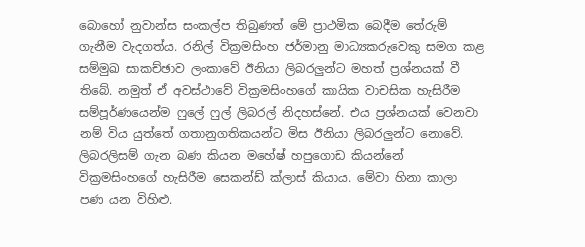බොහෝ නුවාන්ස සංකල්ප තිබුණත් මේ ප්‍රාථමික බෙදීම තේරුම් ගැනීම වැදගත්ය. රනිල් වික්‍රමසිංහ ජර්මානු මාධ්‍යකරුවෙකු සමග කළ සම්මුඛ සාකච්ඡාව ලංකාවේ ඊනියා ලිබරලුන්ට මහත් ප්‍රශ්නයක් වී තිබේ. නමුත් ඒ අවස්ථාවේ වික්‍රමසිංහගේ කායික වාචසික හැසිරීම සම්පූර්ණයෙන්ම ෆුලේ ෆුල් ලිබරල් නිදහස්නේ. එය ප්‍රශ්නයක් වෙනවා නම් විය යුත්තේ ගතානුගතිකයන්ට මිස ඊනියා ලිබරලුන්ට නොවේ. ලිබරලිසම් ගැන බණ කියන මහේෂ් හපුගොඩ කියන්නේ වික්‍රමසිංහගේ හැසිරීම සෙකන්ඩ් ක්ලාස් කියාය. මේවා හිනා කාලා පණ යන විහිළු.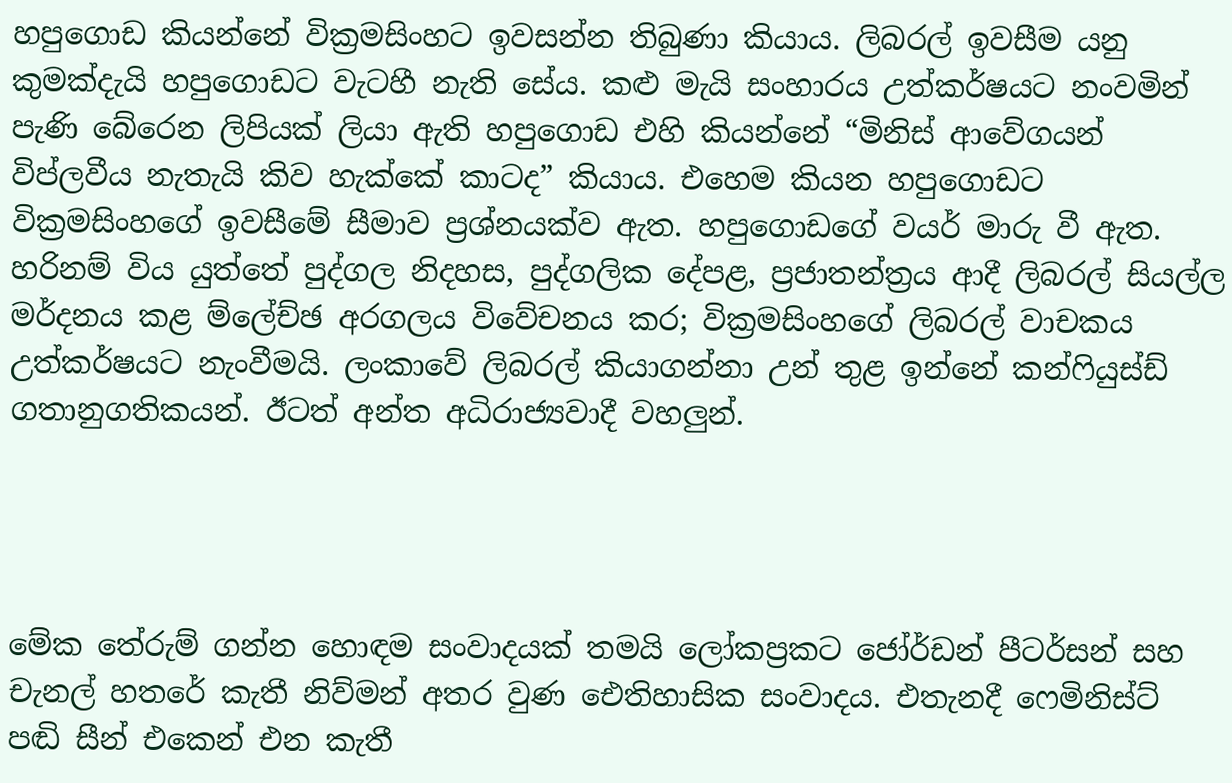හපුගොඩ කියන්නේ වික්‍රමසිංහට ඉවසන්න තිබුණා කියාය. ලිබරල් ඉවසීම යනු කුමක්දැයි හපුගොඩට වැටහී නැති සේය. කළු මැයි සංහාරය උත්කර්ෂයට නංවමින් පැණි බේරෙන ලිපියක් ලියා ඇති හපුගොඩ එහි කියන්නේ “මිනිස් ආවේගයන් විප්ලවීය නැතැයි කිව හැක්කේ කාටද” කියාය. එහෙම කියන හපුගොඩට වික්‍රමසිංහගේ ඉවසීමේ සීමාව ප්‍රශ්නයක්ව ඇත. හපුගොඩගේ වයර් මාරු වී ඇත. හරිනම් විය යුත්තේ පුද්ගල නිදහස, පුද්ගලික දේපළ, ප්‍රජාතන්ත්‍රය ආදී ලිබරල් සියල්ල මර්දනය කළ ම්ලේච්ඡ අරගලය විවේචනය කර; වික්‍රමසිංහගේ ලිබරල් වාචකය උත්කර්ෂයට නැංවීමයි. ලංකාවේ ලිබරල් කියාගන්නා උන් තුළ ඉන්නේ කන්ෆියුස්ඩ් ගතානුගතිකයන්. ඊටත් අන්ත අධිරාජ්‍යවාදී වහලුන්.




මේක තේරුම් ගන්න හොඳම සංවාදයක් තමයි ලෝකප්‍රකට ජෝර්ඩන් පීටර්සන් සහ චැනල් හතරේ කැතී නිව්මන් අතර වුණ ඓතිහාසික සංවාදය. එතැනදී ෆෙමිනිස්ට් පඬි සීන් එකෙන් එන කැතී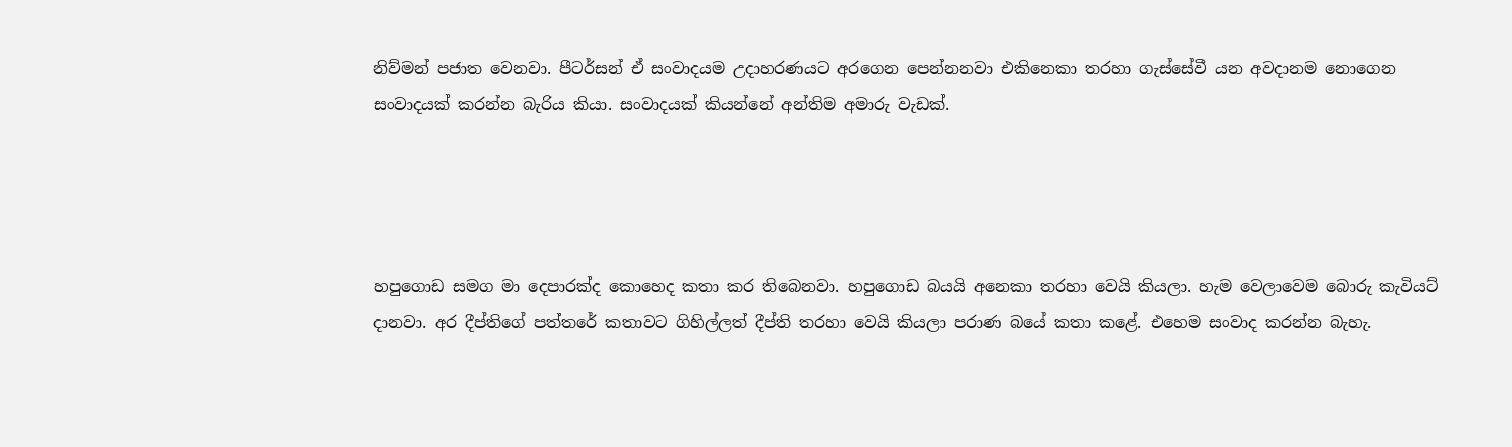නිව්මන් පජාත වෙනවා. පීටර්සන් ඒ සංවාදයම උදාහරණයට අරගෙන පෙන්නනවා එකිනෙකා තරහා ගැස්සේවී යන අවදානම නොගෙන සංවාදයක් කරන්න බැරිය කියා. සංවාදයක් කියන්නේ අන්තිම අමාරු වැඩක්.




හපුගොඩ සමග මා දෙපාරක්ද කොහෙද කතා කර තිබෙනවා. හපුගොඩ බයයි අනෙකා තරහා වෙයි කියලා. හැම වෙලාවෙම බොරු කැවියට් දානවා. අර දීප්තිගේ පත්තරේ කතාවට ගිහිල්ලත් දීප්ති තරහා වෙයි කියලා පරාණ බයේ කතා කළේ. එහෙම සංවාද කරන්න බැහැ.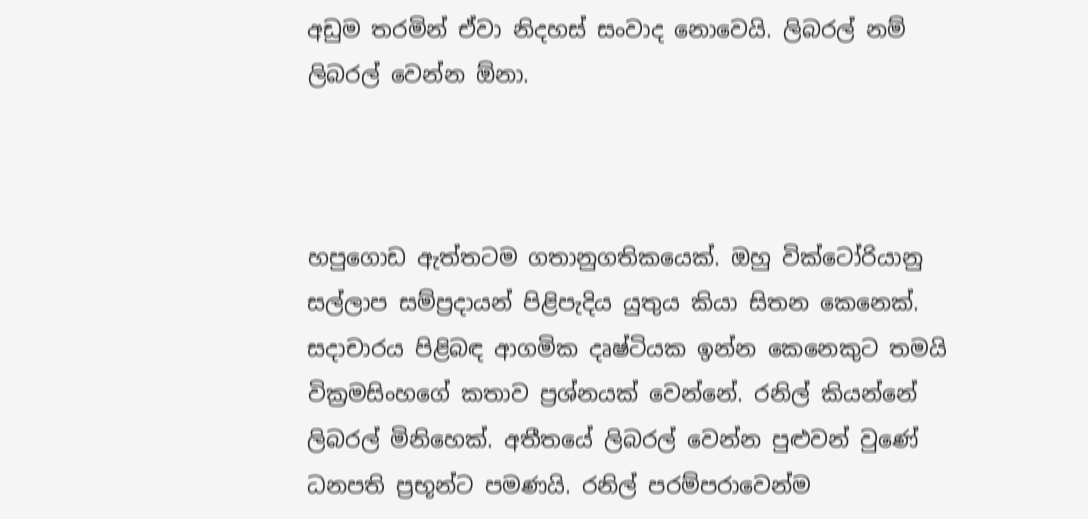අඩුම තරමින් ඒවා නිදහස් සංවාද නොවෙයි. ලිබරල් නම් ලිබරල් වෙන්න ඕනා.



හපුගොඩ ඇත්තටම ගතානුගතිකයෙක්. ඔහු වික්ටෝරියානු සල්ලාප සම්ප්‍රදායන් පිළිපැදිය යුතුය කියා සිතන කෙනෙක්. සදාචාරය පිළිබඳ ආගමික දෘෂ්ටියක ඉන්න කෙනෙකුට තමයි වික්‍රමසිංහගේ කතාව ප්‍රශ්නයක් වෙන්නේ. රනිල් කියන්නේ ලිබරල් මිනිහෙක්. අතීතයේ ලිබරල් වෙන්න පුළුවන් වුණේ ධනපති ප්‍රභූන්ට පමණයි. රනිල් පරම්පරාවෙන්ම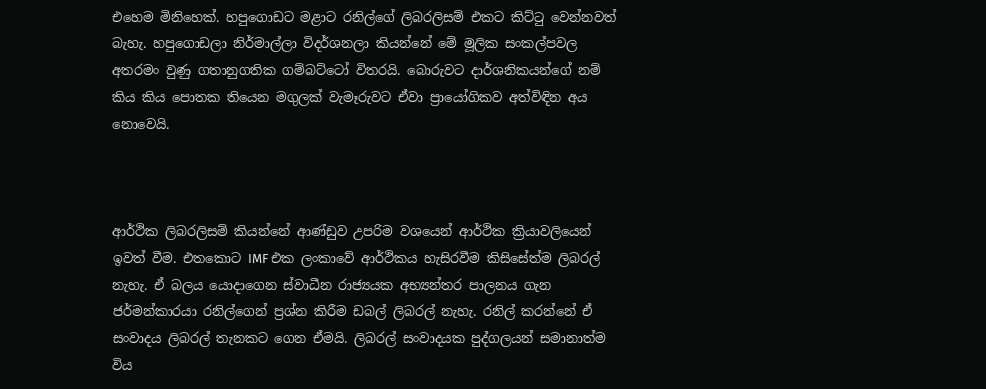එහෙම මිනිහෙක්. හපුගොඩට මළාට රනිල්ගේ ලිබරලිසම් එකට කිට්ටු වෙන්නවත් බැහැ. හපුගොඩලා නිර්මාල්ලා විදර්ශනලා කියන්නේ මේ මූලික සංකල්පවල අතරමං වුණු ගතානුගතික ගම්බට්ටෝ විතරයි. බොරුවට දාර්ශනිකයන්ගේ නම් කිය කිය පොතක තියෙන මගුලක් වැමෑරුවට ඒවා ප්‍රායෝගිකව අත්විඳින අය නොවෙයි.



ආර්ථික ලිබරලිසම් කියන්නේ ආණ්ඩුව උපරිම වශයෙන් ආර්ථික ක්‍රියාවලියෙන් ඉවත් වීම. එතකොට IMF එක ලංකාවේ ආර්ථිකය හැසිරවීම කිසිසේත්ම ලිබරල් නැහැ. ඒ බලය යොදාගෙන ස්වාධීන රාජ්‍යයක අභ්‍යන්තර පාලනය ගැන ජර්මන්කාරයා රනිල්ගෙන් ප්‍රශ්න කිරීම ඩබල් ලිබරල් නැහැ. රනිල් කරන්නේ ඒ සංවාදය ලිබරල් තැනකට ගෙන ඒමයි. ලිබරල් සංවාදයක පුද්ගලයන් සමානාත්ම විය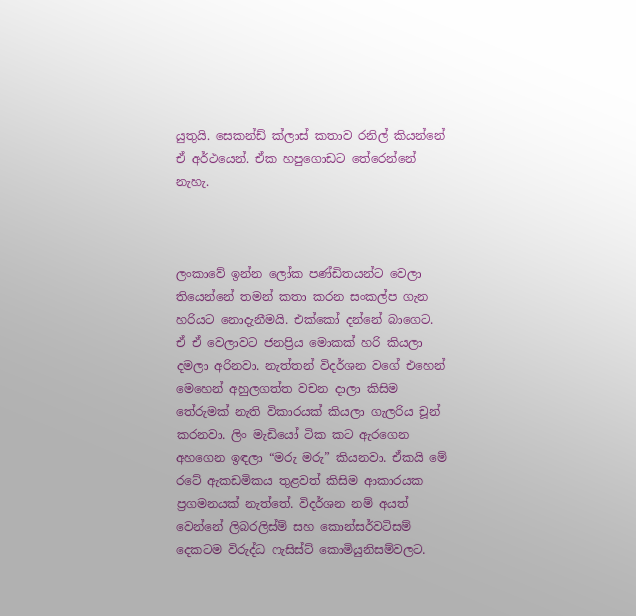යුතුයි. සෙකන්ඩ් ක්ලාස් කතාව රනිල් කියන්නේ ඒ අර්ථයෙන්. ඒක හපුගොඩට තේරෙන්නේ නැහැ.



ලංකාවේ ඉන්න ලෝක පණ්ඩිතයන්ට වෙලා තියෙන්නේ තමන් කතා කරන සංකල්ප ගැන හරියට නොදැනීමයි. එක්කෝ දන්නේ බාගෙට. ඒ ඒ වෙලාවට ජනප්‍රිය මොකක් හරි කියලා දමලා අරිනවා. නැත්තන් විදර්ශන වගේ එහෙන් මෙහෙන් අහුලගත්ත වචන දාලා කිසිම තේරුමක් නැති විකාරයක් කියලා ගැලරිය චූන් කරනවා. ලිං මැඩියෝ ටික කට ඇරගෙන අහගෙන ඉඳලා “මරු මරු” කියනවා. ඒකයි මේ රටේ ඇකඩමිකය තුළවත් කිසිම ආකාරයක ප්‍රගමනයක් නැත්තේ. විදර්ශන නම් අයත් වෙන්නේ ලිබරලිස්ම් සහ කොන්සර්වටිසම් දෙකටම විරුද්ධ ෆැසිස්ට් කොමියුනිසම්වලට.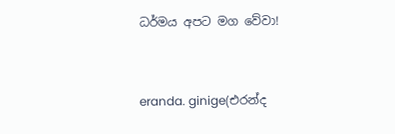ධර්මය අපට මග වේවා!


eranda. ginige(එරන්ද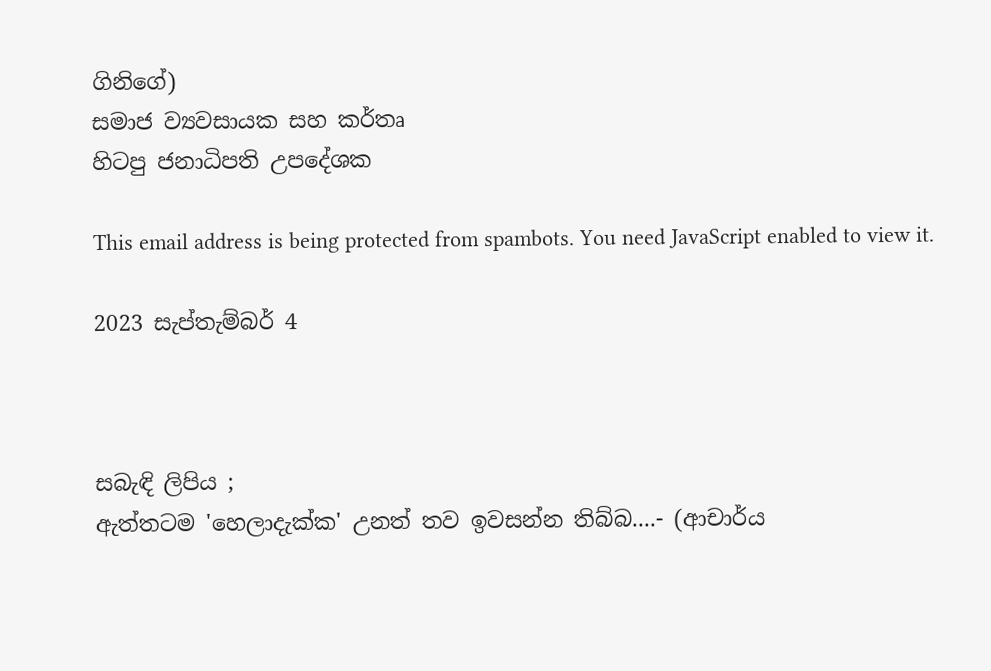ගිනිගේ)
සමාජ ව්‍යවසායක සහ කර්තෘ
හිටපු ජනාධිපති උපදේශක

This email address is being protected from spambots. You need JavaScript enabled to view it.

2023 සැප්තැම්බර් 4



සබැඳි ලිපිය ;
ඇත්තටම 'හෙලාදැක්ක' උනත් තව ඉවසන්න තිබ්බ....- (ආචාර්ය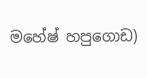මහේෂ් හපුගොඩ)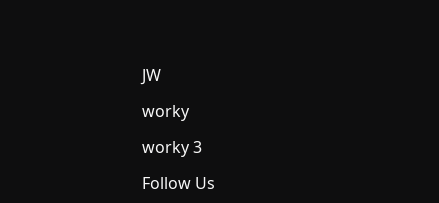JW

worky

worky 3

Follow Us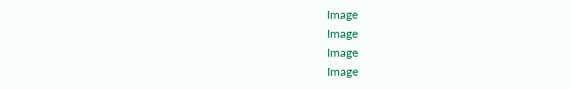Image
Image
Image
Image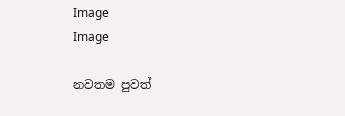Image
Image

නවතම පුවත්